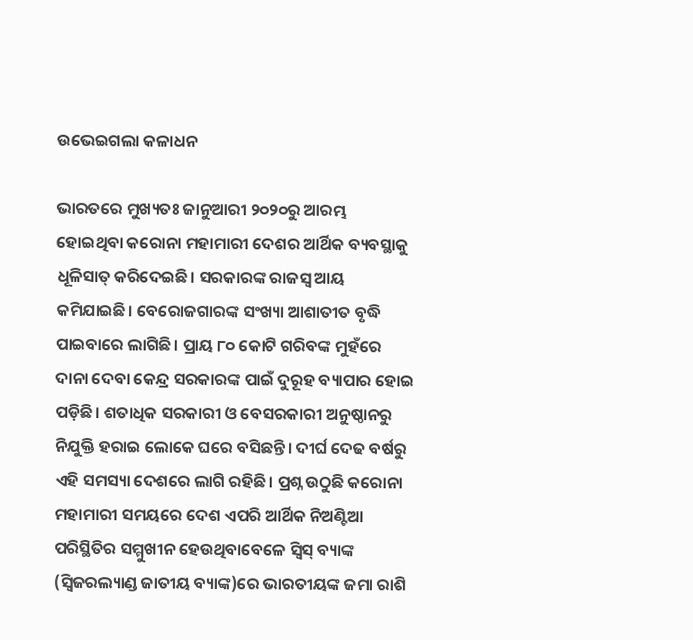ଉଭେଇଗଲା କଳାଧନ

ଭାରତରେ ମୁଖ୍ୟତଃ ଜାନୁଆରୀ ୨୦୨୦ରୁ ଆରମ୍ଭ ହୋଇଥିବା କରୋନା ମହାମାରୀ ଦେଶର ଆର୍ଥିକ ବ୍ୟବସ୍ଥାକୁ ଧୂଳିସାତ୍‌ କରିଦେଇଛି। ସରକାରଙ୍କ ରାଜସ୍ବ ଆୟ କମିଯାଇଛି। ବେରୋଜଗାରଙ୍କ ସଂଖ୍ୟା ଆଶାତୀତ ବୃଦ୍ଧି ପାଇବାରେ ଲାଗିଛି। ପ୍ରାୟ ୮୦ କୋଟି ଗରିବଙ୍କ ମୁହଁରେ ଦାନା ଦେବା କେନ୍ଦ୍ର ସରକାରଙ୍କ ପାଇଁ ଦୁରୂହ ବ୍ୟାପାର ହୋଇ ପଡ଼ିଛି। ଶତାଧିକ ସରକାରୀ ଓ ବେସରକାରୀ ଅନୁଷ୍ଠାନରୁ ନିଯୁକ୍ତି ହରାଇ ଲୋକେ ଘରେ ବସିଛନ୍ତି। ଦୀର୍ଘ ଦେଢ ବର୍ଷରୁ ଏହି ସମସ୍ୟା ଦେଶରେ ଲାଗି ରହିଛି। ପ୍ରଶ୍ନ ଉଠୁଛି କରୋନା ମହାମାରୀ ସମୟରେ ଦେଶ ଏପରି ଆର୍ଥିକ ନିଅଣ୍ଟିଆ ପରିସ୍ଥିତିର ସମ୍ମୁଖୀନ ହେଉଥିବାବେଳେ ସ୍ବିସ୍‌ ବ୍ୟାଙ୍କ (ସ୍ବିଜରଲ୍ୟାଣ୍ଡ ଜାତୀୟ ବ୍ୟାଙ୍କ)ରେ ଭାରତୀୟଙ୍କ ଜମା ରାଶି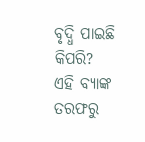ବୃଦ୍ଧି ପାଇଛି କିପରି? ଏହି ବ୍ୟାଙ୍କ ତରଫରୁ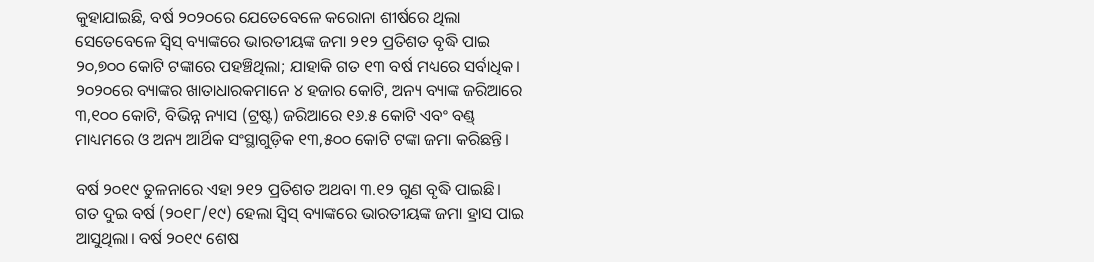କୁହାଯାଇଛି, ବର୍ଷ ୨୦୨୦ରେ ଯେତେବେଳେ କରୋନା ଶୀର୍ଷରେ ଥିଲା ସେତେବେଳେ ସ୍ବିସ୍‌ ବ୍ୟାଙ୍କରେ ଭାରତୀୟଙ୍କ ଜମା ୨୧୨ ପ୍ରତିଶତ ବୃଦ୍ଧି ପାଇ ୨୦,୭୦୦ କୋଟି ଟଙ୍କାରେ ପହଞ୍ଚିଥିଲା; ଯାହାକି ଗତ ୧୩ ବର୍ଷ ମଧ୍ୟରେ ସର୍ବାଧିକ। ୨୦୨୦ରେ ବ୍ୟାଙ୍କର ଖାତାଧାରକମାନେ ୪ ହଜାର କୋଟି, ଅନ୍ୟ ବ୍ୟାଙ୍କ ଜରିଆରେ ୩,୧୦୦ କୋଟି, ବିଭିନ୍ନ ନ୍ୟାସ (ଟ୍ରଷ୍ଟ) ଜରିଆରେ ୧୬.୫ କୋଟି ଏବଂ ବଣ୍ଡ୍‌ ମାଧ୍ୟମରେ ଓ ଅନ୍ୟ ଆର୍ଥିକ ସଂସ୍ଥାଗୁଡ଼ିକ ୧୩,୫୦୦ କୋଟି ଟଙ୍କା ଜମା କରିଛନ୍ତି।

ବର୍ଷ ୨୦୧୯ ତୁଳନାରେ ଏହା ୨୧୨ ପ୍ରତିଶତ ଅଥବା ୩.୧୨ ଗୁଣ ବୃଦ୍ଧି ପାଇଛି। ଗତ ଦୁଇ ବର୍ଷ (୨୦୧୮/୧୯) ହେଲା ସ୍ବିସ୍‌ ବ୍ୟାଙ୍କରେ ଭାରତୀୟଙ୍କ ଜମା ହ୍ରାସ ପାଇ ଆସୁଥିଲା। ବର୍ଷ ୨୦୧୯ ଶେଷ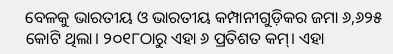ବେଳକୁ ଭାରତୀୟ ଓ ଭାରତୀୟ କମ୍ପାନୀଗୁଡ଼ିକର ଜମା ୬,୬୨୫ କୋଟି ଥିଲା। ୨୦୧୮ଠାରୁ ଏହା ୬ ପ୍ରତିଶତ କମ୍‌। ଏହା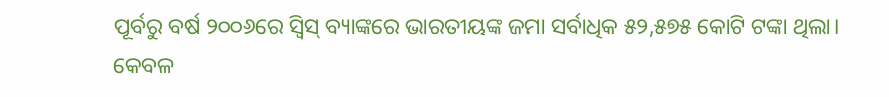ପୂର୍ବରୁ ବର୍ଷ ୨୦୦୬ରେ ସ୍ବିସ୍‌ ବ୍ୟାଙ୍କରେ ଭାରତୀୟଙ୍କ ଜମା ସର୍ବାଧିକ ୫୨,୫୭୫ କୋଟି ଟଙ୍କା ଥିଲା। କେବଳ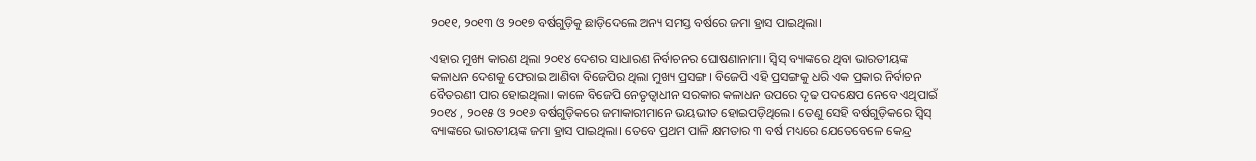୨୦୧୧, ୨୦୧୩ ଓ ୨୦୧୭ ବର୍ଷଗୁଡ଼ିକୁ ଛାଡ଼ିଦେଲେ ଅନ୍ୟ ସମସ୍ତ ବର୍ଷରେ ଜମା ହ୍ରାସ ପାଇଥିଲା।

ଏହାର ମୁଖ୍ୟ କାରଣ ଥିଲା ୨୦୧୪ ଦେଶର ସାଧାରଣ ନିର୍ବାଚନର ଘୋଷଣାନାମା। ସ୍ବିସ୍‌ ବ୍ୟାଙ୍କରେ ଥିବା ଭାରତୀୟଙ୍କ କଳାଧନ ଦେଶକୁ ଫେରାଇ ଆଣିବା ବିଜେପିର ଥିଲା ମୁଖ୍ୟ ପ୍ରସଙ୍ଗ। ବିଜେପି ଏହି ପ୍ରସଙ୍ଗକୁ ଧରି ଏକ ପ୍ରକାର ନିର୍ବାଚନ ବୈତରଣୀ ପାର ହୋଇଥିଲା। କାଳେ ବିଜେପି ନେତୃତ୍ବାଧୀନ ସରକାର କଳାଧନ ଉପରେ ଦୃଢ ପଦକ୍ଷେପ ନେବେ ଏଥିପାଇଁ ୨୦୧୪ , ୨୦୧୫ ଓ ୨୦୧୬ ବର୍ଷଗୁଡ଼ିକରେ ଜମାକାରୀମାନେ ଭୟଭୀତ ହୋଇପଡ଼ିଥିଲେ। ତେଣୁ ସେହି ବର୍ଷଗୁଡ଼ିକରେ ସ୍ବିସ୍‌ ବ୍ୟାଙ୍କରେ ଭାରତୀୟଙ୍କ ଜମା ହ୍ରାସ ପାଇଥିଲା। ତେବେ ପ୍ରଥମ ପାଳି କ୍ଷମତାର ୩ ବର୍ଷ ମଧ୍ୟରେ ଯେତେବେଳେ କେନ୍ଦ୍ର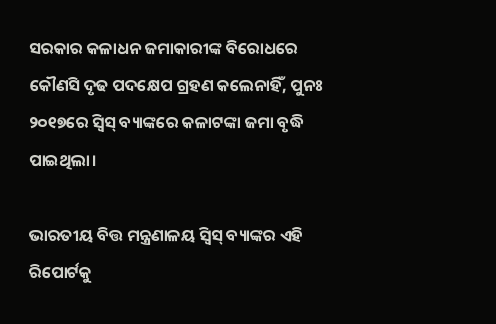ସରକାର କଳାଧନ ଜମାକାରୀଙ୍କ ବିରୋଧରେ କୌଣସି ଦୃଢ ପଦକ୍ଷେପ ଗ୍ରହଣ କଲେନାହିଁ, ପୁନଃ ୨୦୧୭ରେ ସ୍ବିସ୍‌ ବ୍ୟାଙ୍କରେ କଳାଟଙ୍କା ଜମା ବୃଦ୍ଧି ପାଇଥିଲା।

ଭାରତୀୟ ବିତ୍ତ ମନ୍ତ୍ରଣାଳୟ ସ୍ବିସ୍‌ ବ୍ୟାଙ୍କର ଏହି ରିପୋର୍ଟକୁ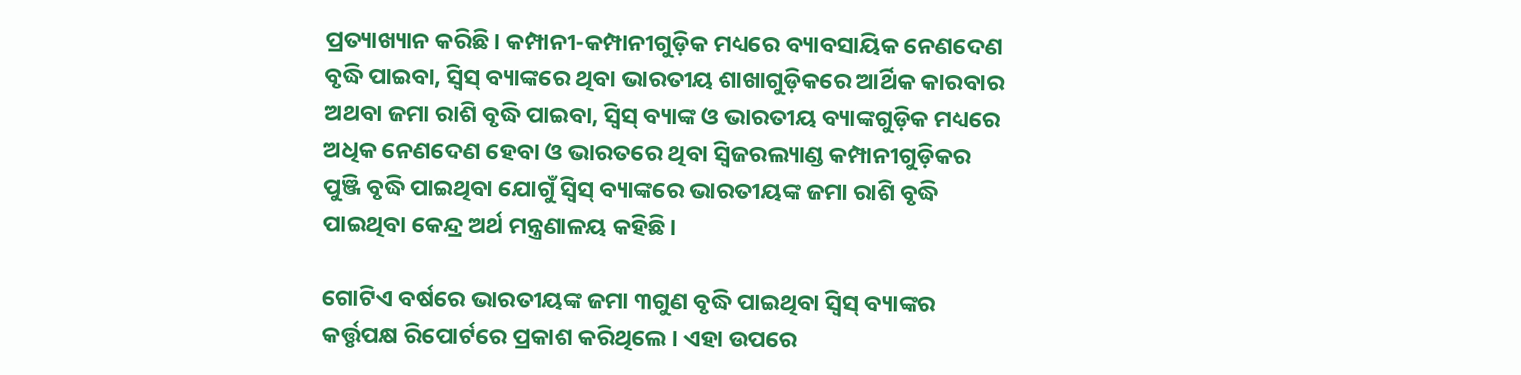ପ୍ରତ୍ୟାଖ୍ୟାନ କରିଛି। କମ୍ପାନୀ-କମ୍ପାନୀଗୁଡ଼ିକ ମଧ୍ୟରେ ବ୍ୟାବସାୟିକ ନେଣଦେଣ ବୃଦ୍ଧି ପାଇବା, ସ୍ବିସ୍‌ ବ୍ୟାଙ୍କରେ ଥିବା ଭାରତୀୟ ଶାଖାଗୁଡ଼ିକରେ ଆର୍ଥିକ କାରବାର ଅଥବା ଜମା ରାଶି ବୃଦ୍ଧି ପାଇବା, ସ୍ବିସ୍‌ ବ୍ୟାଙ୍କ ଓ ଭାରତୀୟ ବ୍ୟାଙ୍କଗୁଡ଼ିକ ମଧ୍ୟରେ ଅଧିକ ନେଣଦେଣ ହେବା ଓ ଭାରତରେ ଥିବା ସ୍ବିଜରଲ୍ୟାଣ୍ଡ କମ୍ପାନୀଗୁଡ଼ିକର ପୁଞ୍ଜି ବୃଦ୍ଧି ପାଇଥିବା ଯୋଗୁଁ ସ୍ବିସ୍‌ ବ୍ୟାଙ୍କ‌ରେ ଭାରତୀୟଙ୍କ ଜମା ରାଶି ବୃଦ୍ଧି ପାଇଥିବା କେନ୍ଦ୍ର ଅର୍ଥ ମନ୍ତ୍ରଣାଳୟ କହିଛି।

ଗୋଟିଏ ବର୍ଷରେ ଭାରତୀୟଙ୍କ ଜମା ୩ଗୁଣ ବୃଦ୍ଧି ପାଇଥିବା ସ୍ବିସ୍‌ ବ୍ୟାଙ୍କର କର୍ତ୍ତୃପକ୍ଷ ରିପୋର୍ଟରେ ପ୍ରକାଶ କରିଥିଲେ। ଏହା ଉପରେ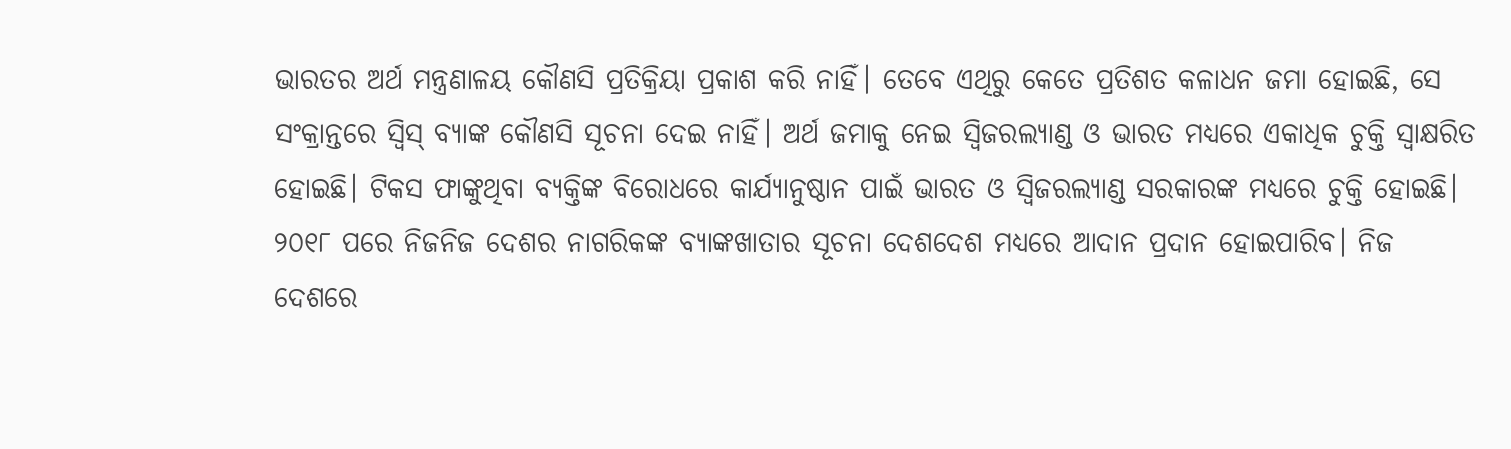ଭାରତର ଅର୍ଥ ମନ୍ତ୍ରଣାଳୟ କୌଣସି ପ୍ରତିକ୍ରିୟା ପ୍ରକାଶ କରି ନାହିଁ। ତେବେ ଏଥିରୁ କେତେ ପ୍ରତିଶତ କଳାଧନ ଜମା ହୋଇଛି, ସେ ସଂକ୍ରାନ୍ତରେ ସ୍ବିସ୍‌ ବ୍ୟାଙ୍କ କୌଣସି ସୂଚନା ଦେଇ ନାହିଁ। ଅର୍ଥ ଜମାକୁ ନେଇ ସ୍ବିଜରଲ୍ୟାଣ୍ଡ ଓ ଭାରତ ମଧ୍ୟରେ ଏକାଧିକ ଚୁକ୍ତି ସ୍ବାକ୍ଷରିତ ହୋଇଛି। ଟିକସ ଫାଙ୍କୁଥିବା ବ୍ୟକ୍ତିଙ୍କ ବିରୋଧରେ କାର୍ଯ୍ୟାନୁଷ୍ଠାନ ପାଇଁ ଭାରତ ଓ ସ୍ବିଜରଲ୍ୟାଣ୍ଡ ସରକାରଙ୍କ ମଧ୍ୟରେ ଚୁକ୍ତି ହୋଇଛି। ୨୦୧୮ ପରେ ନିଜନିଜ ଦେଶର ନାଗରିକଙ୍କ ବ୍ୟାଙ୍କଖାତାର ସୂଚନା ଦେଶଦେଶ ମଧ୍ୟରେ ଆଦାନ ପ୍ରଦାନ ହୋଇପାରିବ। ନିଜ ଦେଶରେ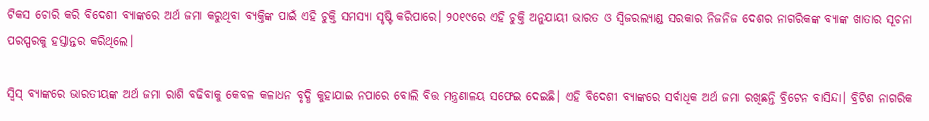ଟିକସ ଚୋରି କରି ବିଦେଶୀ ବ୍ୟାଙ୍କରେ ଅର୍ଥ ଜମା କରୁଥିବା ବ୍ୟକ୍ତିଙ୍କ ପାଇଁ ଏହି ଚୁକ୍ତି ସମସ୍ୟା ସୃଷ୍ଟି କରିପାରେ। ୨୦୧୯ରେ ଏହି ଚୁକ୍ତି ଅନୁଯାୟୀ ଭାରତ ଓ ସ୍ବିଜରଲ୍ୟାଣ୍ଡ ସରକାର ନିଜନିଜ ଦେଶର ନାଗରିକଙ୍କ ବ୍ୟାଙ୍କ ଖାତାର ସୂଚନା ପରସ୍ପରକୁ ହସ୍ତାନ୍ତର କରିଥିଲେ।

ସ୍ବିସ୍‌ ବ୍ୟାଙ୍କରେ ଭାରତୀୟଙ୍କ ଅର୍ଥ ଜମା ରାଶି ବଢିବାକୁ କେବଳ କଳାଧନ ବୃଦ୍ଧି କୁହାଯାଇ ନପାରେ ବୋଲି ବିତ୍ତ ମନ୍ତ୍ରଣାଳୟ ସଫେଇ ଦେଇଛି। ଏହି ବିଦେଶୀ ବ୍ୟାଙ୍କରେ ସର୍ବାଧିକ ଅର୍ଥ ଜମା ରଖିଛନ୍ତି ବ୍ରିଟେନ ବାସିନ୍ଦା। ବ୍ରିଟିଶ ନାଗରିକ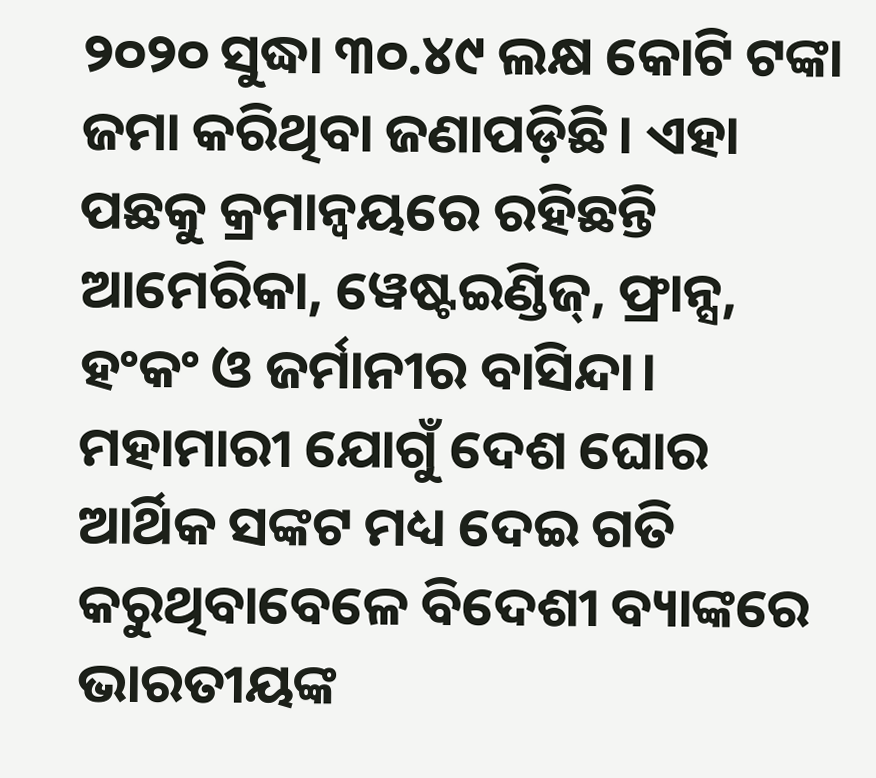୨୦୨୦ ସୁଦ୍ଧା ୩୦.୪୯ ଲକ୍ଷ କୋଟି ଟଙ୍କା ଜମା କରିଥିବା ଜଣାପଡ଼ିଛି। ଏହା ପଛକୁ କ୍ରମାନ୍ବୟରେ ରହିଛନ୍ତି ଆମେରିକା, ୱେଷ୍ଟଇଣ୍ଡିଜ୍‌, ଫ୍ରାନ୍ସ, ହଂକଂ ଓ ଜର୍ମାନୀର ବାସିନ୍ଦା। ମହାମାରୀ ଯୋଗୁଁ ଦେଶ ଘୋର ଆର୍ଥିକ ସଙ୍କଟ ମଧ୍ୟ ଦେଇ ଗତି କରୁଥିବାବେଳେ ବିଦେଶୀ ବ୍ୟାଙ୍କରେ ଭାରତୀୟଙ୍କ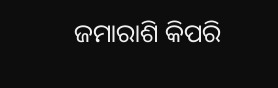ଜମାରାଶି କିପରି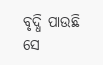ବୃଦ୍ଧି ପାଉଛି ସେ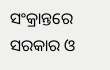ସଂକ୍ରାନ୍ତରେ ସରକାର ଓ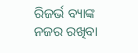ରିଜର୍ଭ ବ୍ୟାଙ୍କ ନଜର ରଖିବା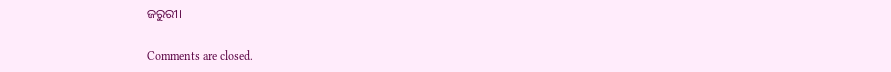ଜରୁରୀ।

Comments are closed.